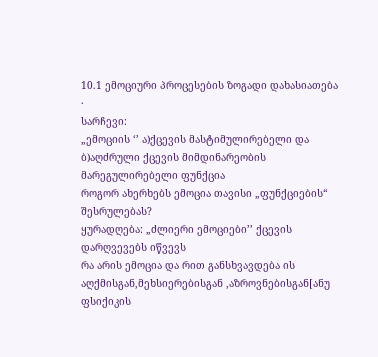10.1 ემოციური პროცესების ზოგადი დახასიათება
·
სარჩევი:
„ემოციის ‘’ ა)ქცევის მასტიმულირებელი და ბ)აღძრული ქცევის მიმდინარეობის მარეგულირებელი ფუნქცია
როგორ ახერხებს ემოცია თავისი „ფუნქციების“ შესრულებას?
ყურადღება: „ძლიერი ემოციები’’ ქცევის დარღვევებს იწვევს
რა არის ემოცია და რით განსხვავდება ის აღქმისგან,მეხსიერებისგან ,აზროვნებისგან[ანუ ფსიქიკის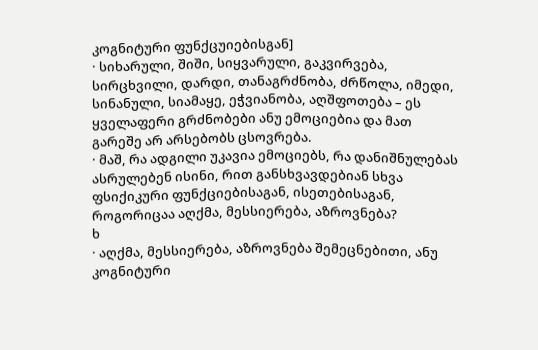კოგნიტური ფუნქცუიებისგან]
· სიხარული, შიში, სიყვარული, გაკვირვება, სირცხვილი, დარდი, თანაგრძნობა, ძრწოლა, იმედი, სინანული, სიამაყე, ეჭვიანობა, აღშფოთება – ეს ყველაფერი გრძნობები ანუ ემოციებია და მათ გარეშე არ არსებობს ცსოვრება.
· მაშ, რა ადგილი უკავია ემოციებს, რა დანიშნულებას ასრულებენ ისინი, რით განსხვავდებიან სხვა ფსიქიკური ფუნქციებისაგან, ისეთებისაგან, როგორიცაა აღქმა, მესსიერება, აზროვნება?
ხ
· აღქმა, მესსიერება, აზროვნება შემეცნებითი, ანუ კოგნიტური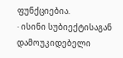ფუნქციებია.
· ისინი სუბიექტისაგან დამოუკიდებელი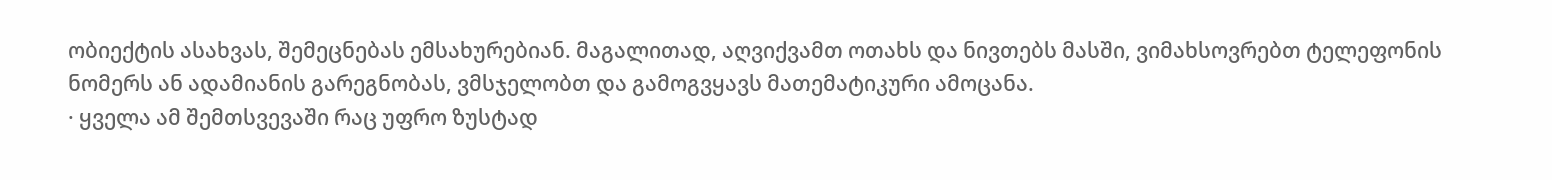ობიექტის ასახვას, შემეცნებას ემსახურებიან. მაგალითად, აღვიქვამთ ოთახს და ნივთებს მასში, ვიმახსოვრებთ ტელეფონის ნომერს ან ადამიანის გარეგნობას, ვმსჯელობთ და გამოგვყავს მათემატიკური ამოცანა.
· ყველა ამ შემთსვევაში რაც უფრო ზუსტად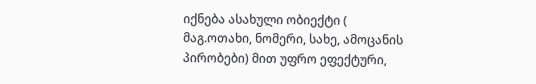იქნება ასახული ობიექტი ( მაგ.ოთახი, ნომერი, სახე, ამოცანის პირობები) მით უფრო ეფექტური,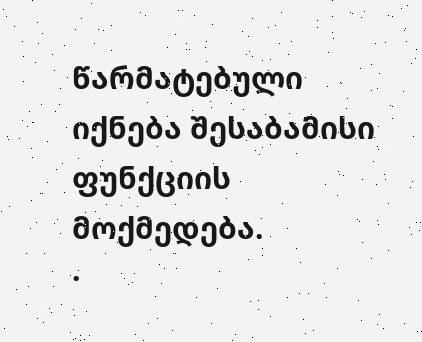წარმატებული იქნება შესაბამისი ფუნქციის მოქმედება.
·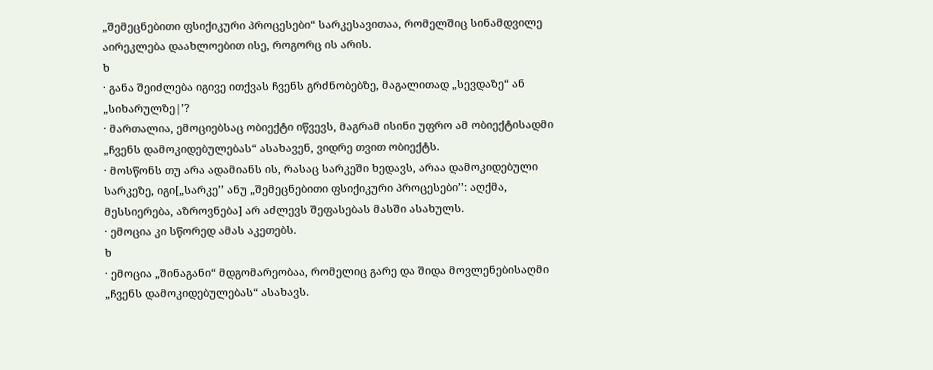„შემეცნებითი ფსიქიკური პროცესები“ სარკესავითაა, რომელშიც სინამდვილე აირეკლება დაახლოებით ისე, როგორც ის არის.
ხ
· განა შეიძლება იგივე ითქვას ჩვენს გრძნობებზე, მაგალითად „სევდაზე“ ან „სიხარულზე|’?
· მართალია, ემოციებსაც ობიექტი იწვევს, მაგრამ ისინი უფრო ამ ობიექტისადმი „ჩვენს დამოკიდებულებას“ ასახავენ, ვიდრე თვით ობიექტს.
· მოსწონს თუ არა ადამიანს ის, რასაც სარკეში ხედავს, არაა დამოკიდებული სარკეზე, იგი[„სარკე’’ ანუ „შემეცნებითი ფსიქიკური პროცესები’’: აღქმა, მესსიერება, აზროვნება] არ აძლევს შეფასებას მასში ასახულს.
· ემოცია კი სწორედ ამას აკეთებს.
ხ
· ემოცია „შინაგანი“ მდგომარეობაა, რომელიც გარე და შიდა მოვლენებისაღმი „ჩვენს დამოკიდებულებას“ ასახავს.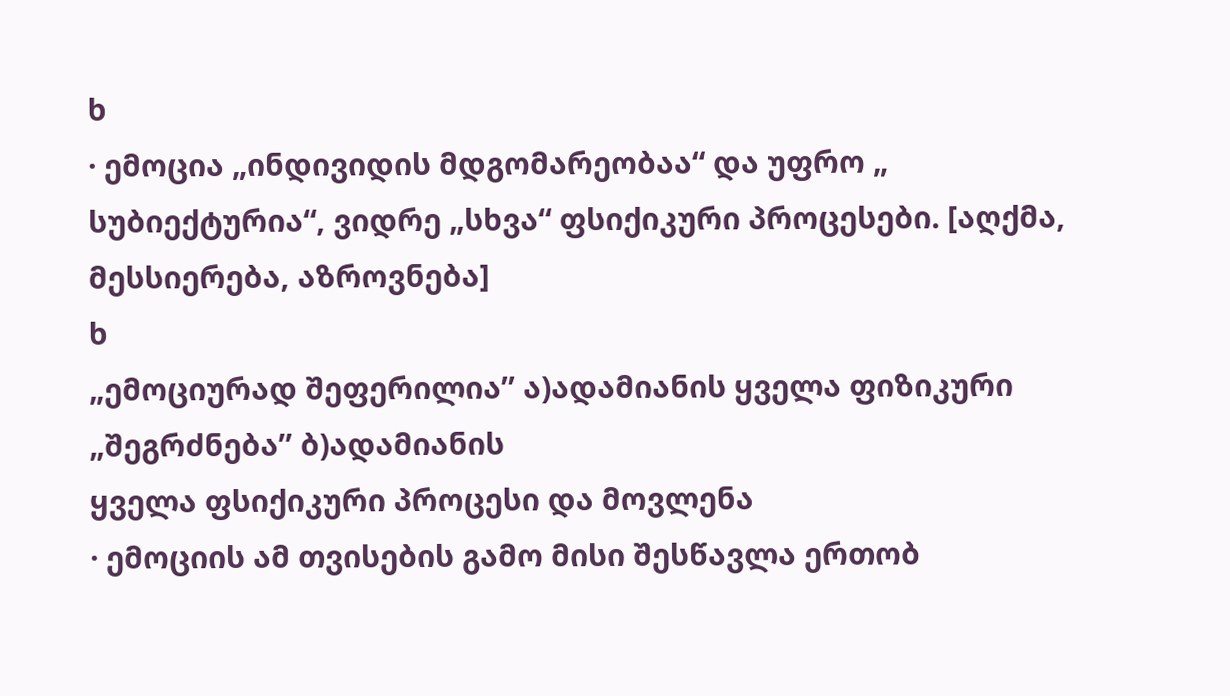ხ
· ემოცია „ინდივიდის მდგომარეობაა“ და უფრო „ სუბიექტურია“, ვიდრე „სხვა“ ფსიქიკური პროცესები. [აღქმა, მესსიერება, აზროვნება]
ხ
„ემოციურად შეფერილია’’ ა)ადამიანის ყველა ფიზიკური „შეგრძნება’’ ბ)ადამიანის
ყველა ფსიქიკური პროცესი და მოვლენა
· ემოციის ამ თვისების გამო მისი შესწავლა ერთობ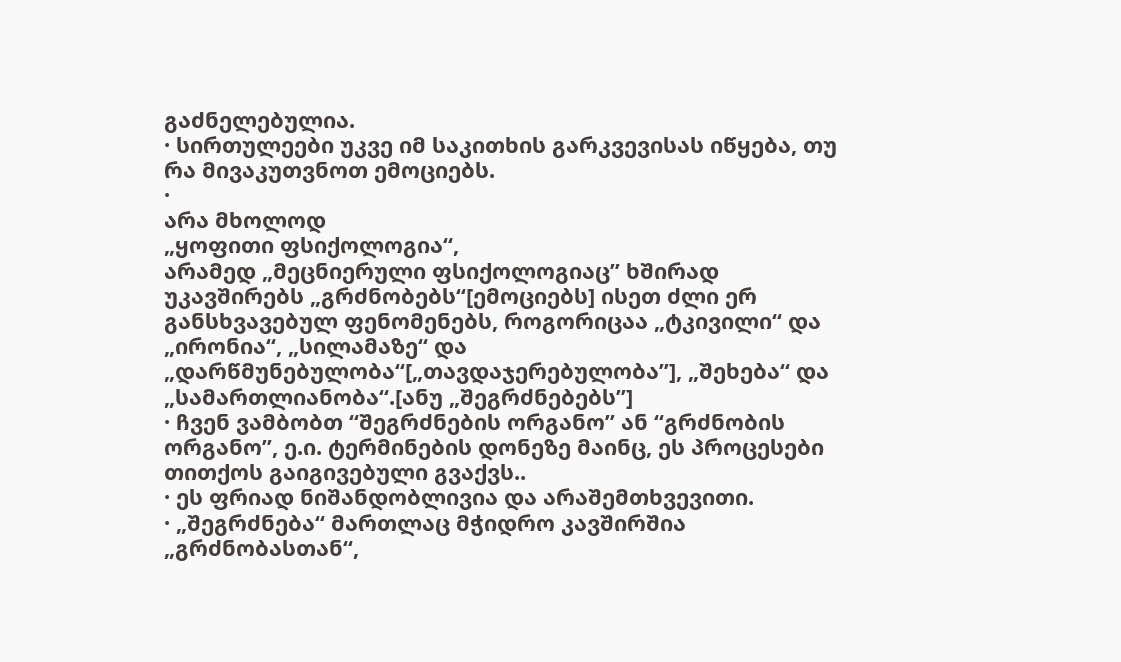გაძნელებულია.
· სირთულეები უკვე იმ საკითხის გარკვევისას იწყება, თუ რა მივაკუთვნოთ ემოციებს.
·
არა მხოლოდ
„ყოფითი ფსიქოლოგია“,
არამედ „მეცნიერული ფსიქოლოგიაც’’ ხშირად უკავშირებს „გრძნობებს“[ემოციებს] ისეთ ძლი ერ განსხვავებულ ფენომენებს, როგორიცაა „ტკივილი“ და „ირონია“, „სილამაზე“ და „დარწმუნებულობა“[„თავდაჯერებულობა’’], „შეხება“ და „სამართლიანობა“.[ანუ „შეგრძნებებს’’]
· ჩვენ ვამბობთ “შეგრძნების ორგანო” ან “გრძნობის ორგანო”, ე.ი. ტერმინების დონეზე მაინც, ეს პროცესები თითქოს გაიგივებული გვაქვს..
· ეს ფრიად ნიშანდობლივია და არაშემთხვევითი.
· „შეგრძნება“ მართლაც მჭიდრო კავშირშია „გრძნობასთან“,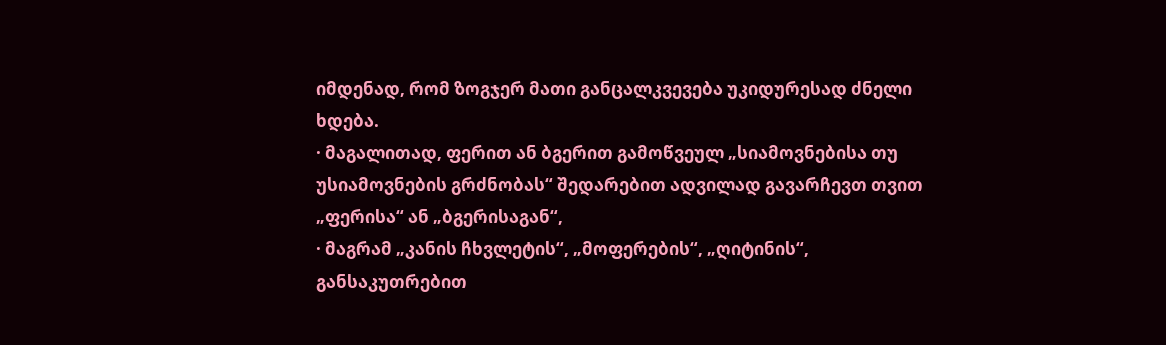იმდენად, რომ ზოგჯერ მათი განცალკვევება უკიდურესად ძნელი ხდება.
· მაგალითად, ფერით ან ბგერით გამოწვეულ „სიამოვნებისა თუ უსიამოვნების გრძნობას“ შედარებით ადვილად გავარჩევთ თვით „ფერისა“ ან „ბგერისაგან“,
· მაგრამ „კანის ჩხვლეტის“, „მოფერების“, „ღიტინის“, განსაკუთრებით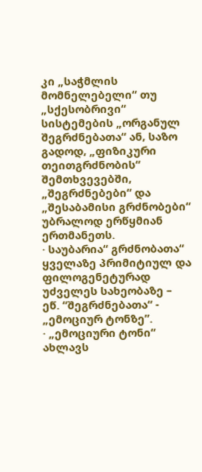კი „საჭმლის მომნელებელი“ თუ „სქესობრივი“ სისტემების „ორგანულ შეგრძნებათა“ ან, საზო გადოდ, „ფიზიკური თეითგრძნობის“ შემთხვევებში, „შეგრძნებები“ და „შესაბამისი გრძნობები“ უბრალოდ ერწყმიან ერთმანეთს.
· საუბარია“ გრძნობათა“ ყველაზე პრიმიტიულ და ფილოგენეტურად უძველეს სახეობაზე – ეწ. “შეგრძნებათა“ - „ემოციურ ტონზე”.
· „ემოციური ტონი“ ახლავს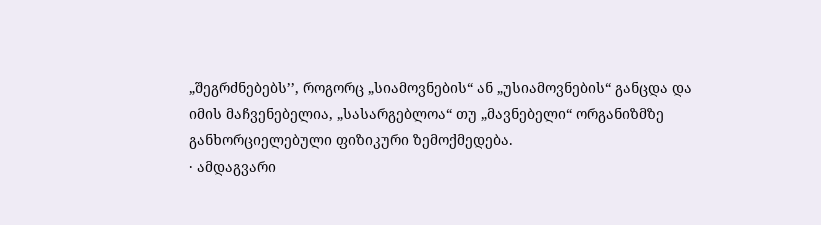„შეგრძნებებს’’, როგორც „სიამოვნების“ ან „უსიამოვნების“ განცდა და იმის მაჩვენებელია, „სასარგებლოა“ თუ „მავნებელი“ ორგანიზმზე განხორციელებული ფიზიკური ზემოქმედება.
· ამდაგვარი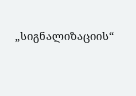„სიგნალიზაციის“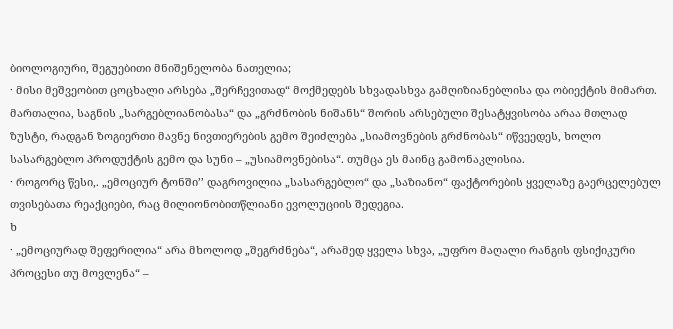ბიოლოგიური, შეგუებითი მნიშენელობა ნათელია;
· მისი მეშვეობით ცოცხალი არსება „შერჩევითად“ მოქმედებს სხვადასხვა გამღიზიანებლისა და ობიექტის მიმართ.
მართალია, საგნის „სარგებლიანობასა“ და „გრძნობის ნიშანს“ შორის არსებული შესატყვისობა არაა მთლად ზუსტი, რადგან ზოგიერთი მავნე ნივთიერების გემო შეიძლება „სიამოვნების გრძნობას“ იწვეედეს, ხოლო სასარგებლო პროდუქტის გემო და სუნი – „უსიამოვნებისა“. თუმცა ეს მაინც გამონაკლისია.
· როგორც წესი,. „ემოციურ ტონში’’ დაგროვილია „სასარგებლო“ და „საზიანო“ ფაქტორების ყველაზე გაერცელებულ თვისებათა რეაქციები, რაც მილიონობითწლიანი ევოლუციის შედეგია.
ხ
· „ემოციურად შეფერილია“ არა მხოლოდ „შეგრძნება“, არამედ ყველა სხვა, „უფრო მაღალი რანგის ფსიქიკური პროცესი თუ მოვლენა“ –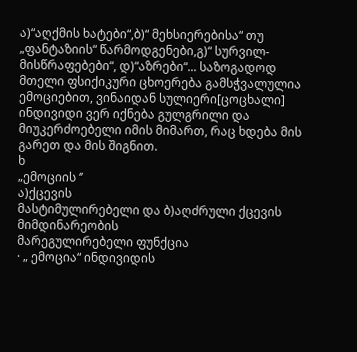ა)“აღქმის ხატები“,ბ)“ მეხსიერებისა“ თუ „ფანტაზიის“ წარმოდგენები,გ)“ სურვილ-მისწრაფებები“, დ)“აზრები“... საზოგადოდ მთელი ფსიქიკური ცხოერება გამსჭვალულია ემოციებით, ვინაიდან სულიერი[ცოცხალი] ინდივიდი ვერ იქნება გულგრილი და მიუკერძოებელი იმის მიმართ, რაც ხდება მის გარეთ და მის შიგნით.
ხ
„ემოციის ‘’
ა)ქცევის
მასტიმულირებელი და ბ)აღძრული ქცევის მიმდინარეობის
მარეგულირებელი ფუნქცია
· „ ემოცია“ ინდივიდის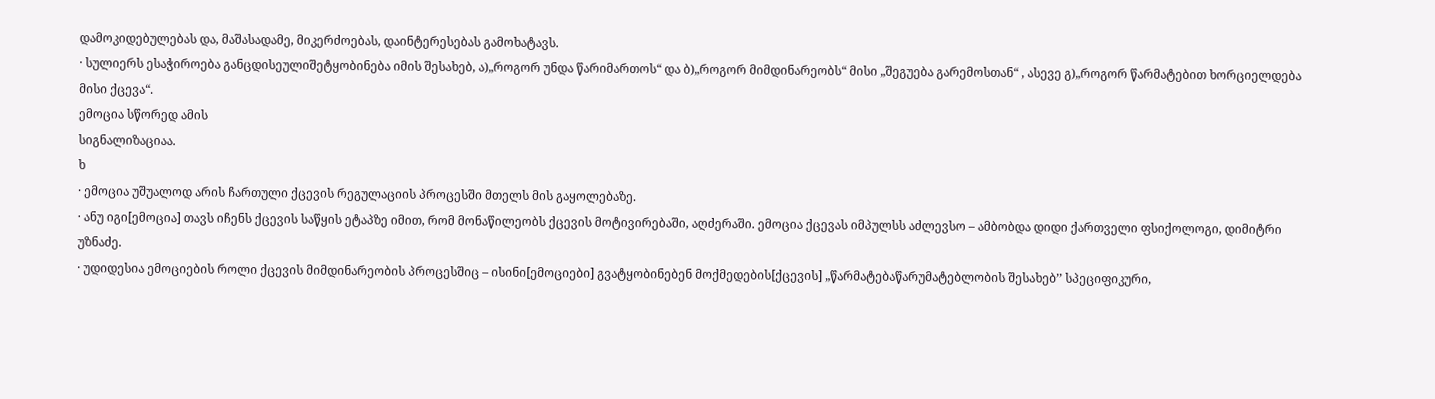დამოკიდებულებას და, მაშასადამე, მიკერძოებას, დაინტერესებას გამოხატავს.
· სულიერს ესაჭიროება განცდისეულიშეტყობინება იმის შესახებ, ა)„როგორ უნდა წარიმართოს“ და ბ)„როგორ მიმდინარეობს“ მისი „შეგუება გარემოსთან“ , ასევე გ)„როგორ წარმატებით ხორციელდება მისი ქცევა“.
ემოცია სწორედ ამის
სიგნალიზაციაა.
ხ
· ემოცია უშუალოდ არის ჩართული ქცევის რეგულაციის პროცესში მთელს მის გაყოლებაზე.
· ანუ იგი[ემოცია] თავს იჩენს ქცევის საწყის ეტაპზე იმით, რომ მონაწილეობს ქცევის მოტივირებაში, აღძერაში. ემოცია ქცევას იმპულსს აძლევსო – ამბობდა დიდი ქართველი ფსიქოლოგი, დიმიტრი უზნაძე.
· უდიდესია ემოციების როლი ქცევის მიმდინარეობის პროცესშიც – ისინი[ემოციები] გვატყობინებენ მოქმედების[ქცევის] „წარმატებაწარუმატებლობის შესახებ’’ სპეციფიკური,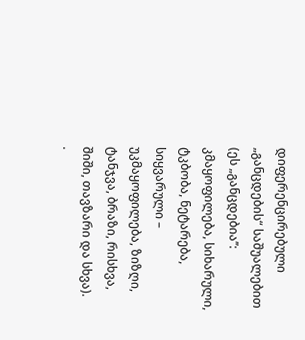დიფერენცირებული „განცდების“ საშუალებით (ეს „განცდებია’’: კმაყოფილება, სიხარული, ტკბობა, ნეტარება, სიყვარული – უკმაყოფილება, ზიზღი, ტანჯვა, ბრაზი, რისხვა, შიში, თავზარი და სხვა).
·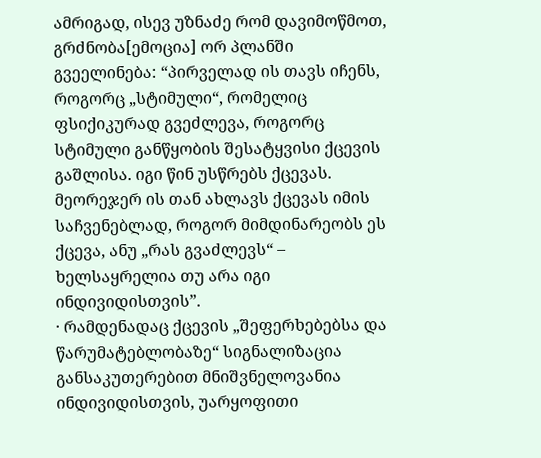ამრიგად, ისევ უზნაძე რომ დავიმოწმოთ, გრძნობა[ემოცია] ორ პლანში გვეელინება: “პირველად ის თავს იჩენს, როგორც „სტიმული“, რომელიც ფსიქიკურად გვეძლევა, როგორც სტიმული განწყობის შესატყვისი ქცევის გაშლისა. იგი წინ უსწრებს ქცევას. მეორეჯერ ის თან ახლავს ქცევას იმის საჩვენებლად, როგორ მიმდინარეობს ეს ქცევა, ანუ „რას გვაძლევს“ – ხელსაყრელია თუ არა იგი ინდივიდისთვის”.
· რამდენადაც ქცევის „შეფერხებებსა და წარუმატებლობაზე“ სიგნალიზაცია განსაკუთერებით მნიშვნელოვანია ინდივიდისთვის, უარყოფითი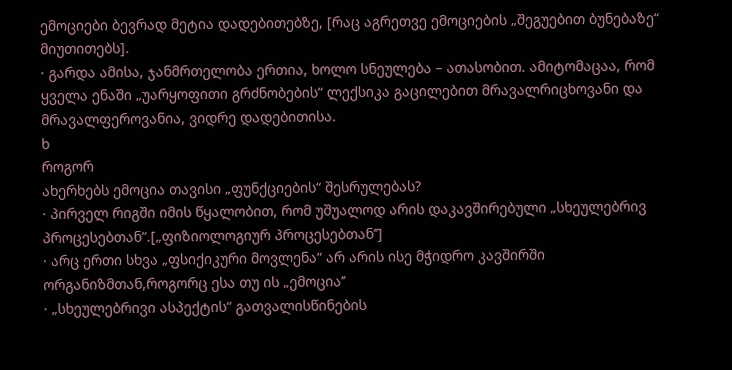ემოციები ბევრად მეტია დადებითებზე, [რაც აგრეთვე ემოციების „შეგუებით ბუნებაზე“ მიუთითებს].
· გარდა ამისა, ჯანმრთელობა ერთია, ხოლო სნეულება – ათასობით. ამიტომაცაა, რომ ყველა ენაში „უარყოფითი გრძნობების“ ლექსიკა გაცილებით მრავალრიცხოვანი და მრავალფეროვანია, ვიდრე დადებითისა.
ხ
როგორ
ახერხებს ემოცია თავისი „ფუნქციების“ შესრულებას?
· პირველ რიგში იმის წყალობით, რომ უშუალოდ არის დაკავშირებული „სხეულებრივ პროცესებთან“.[„ფიზიოლოგიურ პროცესებთან’’]
· არც ერთი სხვა „ფსიქიკური მოვლენა“ არ არის ისე მჭიდრო კავშირში ორგანიზმთან,როგორც ესა თუ ის „ემოცია’’
· „სხეულებრივი ასპექტის“ გათვალისწინების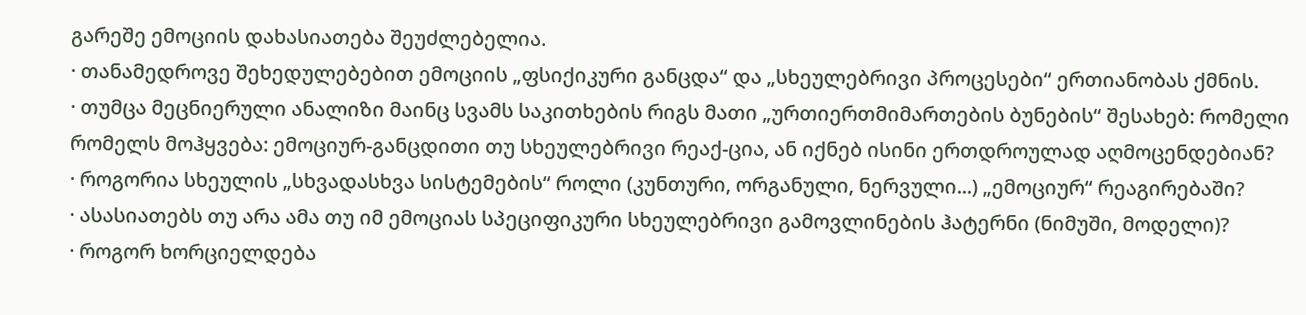გარეშე ემოციის დახასიათება შეუძლებელია.
· თანამედროვე შეხედულებებით ემოციის „ფსიქიკური განცდა“ და „სხეულებრივი პროცესები“ ერთიანობას ქმნის.
· თუმცა მეცნიერული ანალიზი მაინც სვამს საკითხების რიგს მათი „ურთიერთმიმართების ბუნების“ შესახებ: რომელი რომელს მოჰყვება: ემოციურ-განცდითი თუ სხეულებრივი რეაქ-ცია, ან იქნებ ისინი ერთდროულად აღმოცენდებიან?
· როგორია სხეულის „სხვადასხვა სისტემების“ როლი (კუნთური, ორგანული, ნერვული...) „ემოციურ“ რეაგირებაში?
· ასასიათებს თუ არა ამა თუ იმ ემოციას სპეციფიკური სხეულებრივი გამოვლინების ჰატერნი (ნიმუში, მოდელი)?
· როგორ ხორციელდება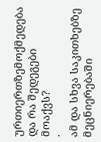ურთიერთზემოქმედება და რა შედეგები მოაქვს?
·
ამ და სხვა საკითხებზე მეცნიერებაში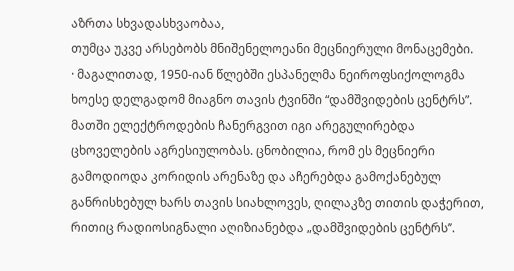აზრთა სხვადასხვაობაა,
თუმცა უკვე არსებობს მნიშენელოეანი მეცნიერული მონაცემები.
· მაგალითად, 1950-იან წლებში ესპანელმა ნეიროფსიქოლოგმა ხოესე დელგადომ მიაგნო თავის ტვინში “დამშვიდების ცენტრს”.
მათში ელექტროდების ჩანერგვით იგი არეგულირებდა ცხოველების აგრესიულობას. ცნობილია, რომ ეს მეცნიერი გამოდიოდა კორიდის არენაზე და აჩერებდა გამოქანებულ განრისხებულ ხარს თავის სიახლოვეს, ღილაკზე თითის დაჭერით, რითიც რადიოსიგნალი აღიზიანებდა „დამშვიდების ცენტრს’’.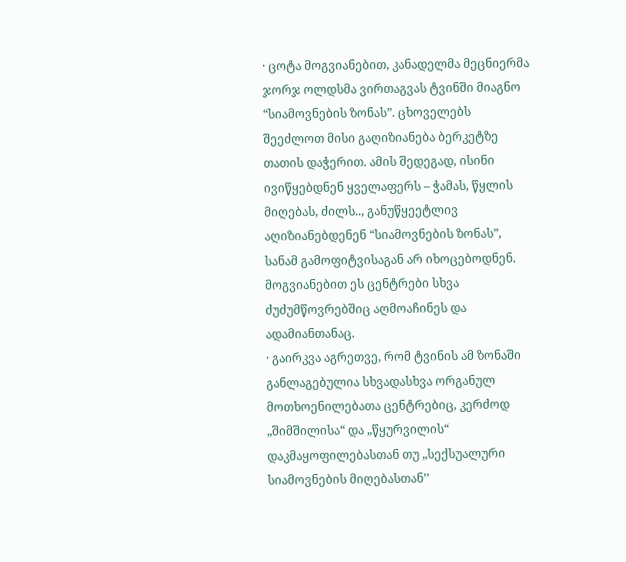· ცოტა მოგვიანებით, კანადელმა მეცნიერმა ჯორჯ ოლდსმა ვირთაგვას ტვინში მიაგნო “სიამოვნების ზონას”. ცხოველებს შეეძლოთ მისი გაღიზიანება ბერკეტზე თათის დაჭერით. ამის შედეგად, ისინი ივიწყებდნენ ყველაფერს – ჭამას, წყლის მიღებას, ძილს.., განუწყეეტლივ აღიზიანებდენენ “სიამოვნების ზონას”, სანამ გამოფიტვისაგან არ იხოცებოდნენ.
მოგვიანებით ეს ცენტრები სხვა ძუძუმწოვრებშიც აღმოაჩინეს და ადამიანთანაც.
· გაირკვა აგრეთვე, რომ ტვინის ამ ზონაში განლაგებულია სხვადასხვა ორგანულ მოთხოენილებათა ცენტრებიც, კერძოდ „შიმშილისა“ და „წყურვილის“ დაკმაყოფილებასთან თუ „სექსუალური სიამოვნების მიღებასთან’’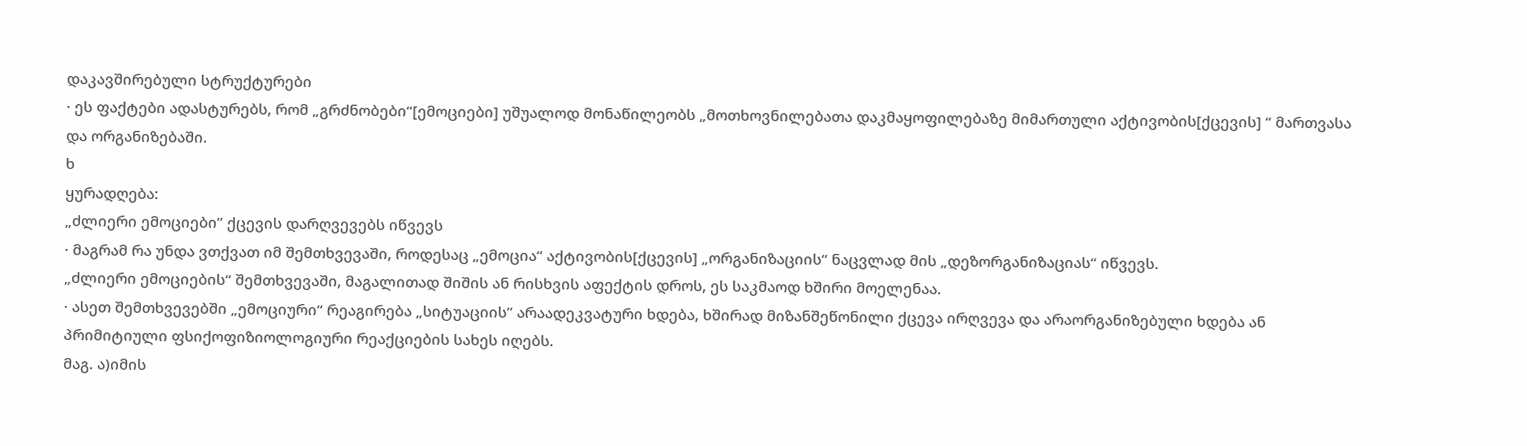დაკავშირებული სტრუქტურები
· ეს ფაქტები ადასტურებს, რომ „გრძნობები“[ემოციები] უშუალოდ მონაწილეობს „მოთხოვნილებათა დაკმაყოფილებაზე მიმართული აქტივობის[ქცევის] “ მართვასა და ორგანიზებაში.
ხ
ყურადღება:
„ძლიერი ემოციები’’ ქცევის დარღვევებს იწვევს
· მაგრამ რა უნდა ვთქვათ იმ შემთხვევაში, როდესაც „ემოცია“ აქტივობის[ქცევის] „ორგანიზაციის“ ნაცვლად მის „დეზორგანიზაციას“ იწვევს.
„ძლიერი ემოციების“ შემთხვევაში, მაგალითად შიშის ან რისხვის აფექტის დროს, ეს საკმაოდ ხშირი მოელენაა.
· ასეთ შემთხვევებში „ემოციური“ რეაგირება „სიტუაციის’’ არაადეკვატური ხდება, ხშირად მიზანშეწონილი ქცევა ირღვევა და არაორგანიზებული ხდება ან პრიმიტიული ფსიქოფიზიოლოგიური რეაქციების სახეს იღებს.
მაგ. ა)იმის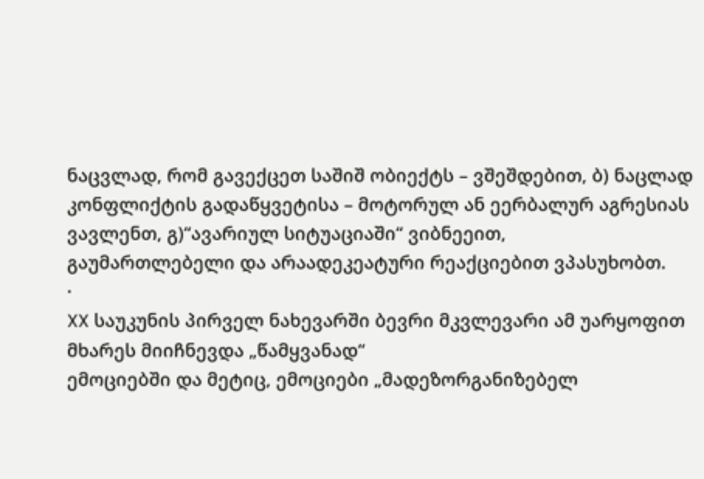ნაცვლად, რომ გავექცეთ საშიშ ობიექტს – ვშეშდებით, ბ) ნაცლად კონფლიქტის გადაწყვეტისა – მოტორულ ან ეერბალურ აგრესიას
ვავლენთ, გ)“ავარიულ სიტუაციაში“ ვიბნეეით,
გაუმართლებელი და არაადეკეატური რეაქციებით ვპასუხობთ.
·
XX საუკუნის პირველ ნახევარში ბევრი მკვლევარი ამ უარყოფით მხარეს მიიჩნევდა „წამყვანად“
ემოციებში და მეტიც, ემოციები „მადეზორგანიზებელ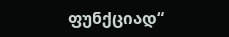ფუნქციად“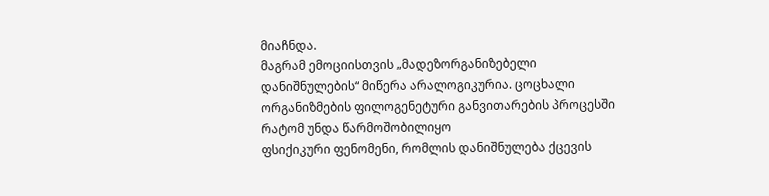მიაჩნდა.
მაგრამ ემოციისთვის „მადეზორგანიზებელი
დანიშნულების“ მიწერა არალოგიკურია. ცოცხალი ორგანიზმების ფილოგენეტური განვითარების პროცესში რატომ უნდა წარმოშობილიყო
ფსიქიკური ფენომენი, რომლის დანიშნულება ქცევის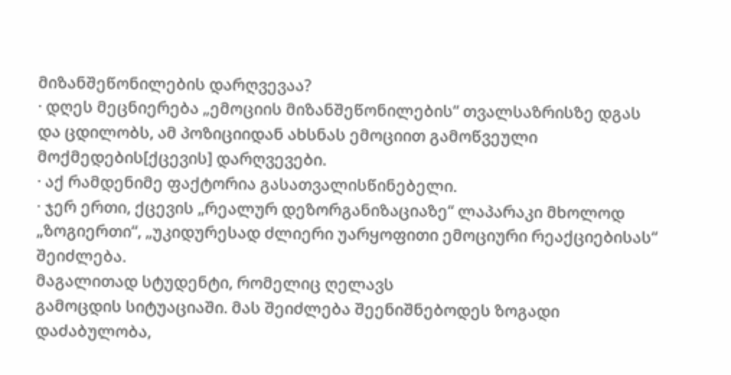მიზანშეწონილების დარღვევაა?
· დღეს მეცნიერება „ემოციის მიზანშეწონილების“ თვალსაზრისზე დგას და ცდილობს, ამ პოზიციიდან ახსნას ემოციით გამოწვეული მოქმედების[ქცევის] დარღვევები.
· აქ რამდენიმე ფაქტორია გასათვალისწინებელი.
· ჯერ ერთი, ქცევის „რეალურ დეზორგანიზაციაზე“ ლაპარაკი მხოლოდ „ზოგიერთი“, „უკიდურესად ძლიერი უარყოფითი ემოციური რეაქციებისას“ შეიძლება.
მაგალითად სტუდენტი, რომელიც ღელავს
გამოცდის სიტუაციაში. მას შეიძლება შეენიშნებოდეს ზოგადი დაძაბულობა,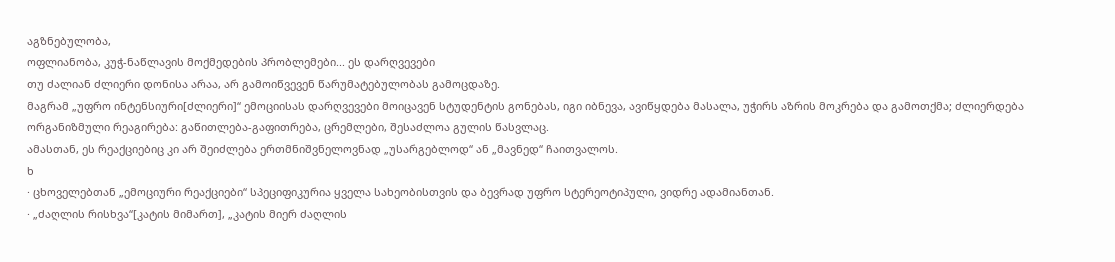აგზნებულობა,
ოფლიანობა, კუჭ-ნაწლავის მოქმედების პრობლემები... ეს დარღვევები
თუ ძალიან ძლიერი დონისა არაა, არ გამოიწვევენ წარუმატებულობას გამოცდაზე.
მაგრამ „უფრო ინტენსიური[ძლიერი]“ ემოციისას დარღვევები მოიცავენ სტუდენტის გონებას, იგი იბნევა, ავიწყდება მასალა, უჭირს აზრის მოკრება და გამოთქმა; ძლიერდება ორგანიზმული რეაგირება: გაწითლება-გაფითრება, ცრემლები, შესაძლოა გულის წასვლაც.
ამასთან, ეს რეაქციებიც კი არ შეიძლება ერთმნიშვნელოვნად „უსარგებლოდ“ ან „მავნედ“ ჩაითვალოს.
ხ
· ცხოველებთან „ემოციური რეაქციები“ სპეციფიკურია ყველა სახეობისთვის და ბევრად უფრო სტერეოტიპული, ვიდრე ადამიანთან.
· „ძაღლის რისხვა“[კატის მიმართ], „კატის მიერ ძაღლის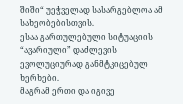შიში“ უეჭველად სასარგებლოა ამ სახეობებისთვის.
ესაა გართულებული სიტუაციის “ავარიული” დაძლევის ევოლუციურად განმტკიცებულ ხერხები.
მაგრამ ერთი და იგივე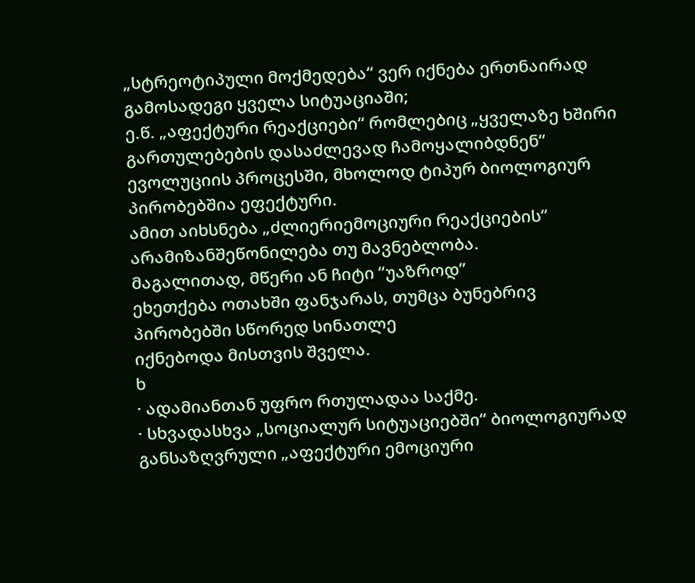„სტრეოტიპული მოქმედება“ ვერ იქნება ერთნაირად გამოსადეგი ყველა სიტუაციაში;
ე.წ. „აფექტური რეაქციები“ რომლებიც „ყველაზე ხშირი გართულებების დასაძლევად ჩამოყალიბდნენ“ ევოლუციის პროცესში, მხოლოდ ტიპურ ბიოლოგიურ პირობებშია ეფექტური.
ამით აიხსნება „ძლიერიემოციური რეაქციების“ არამიზანშეწონილება თუ მავნებლობა.
მაგალითად, მწერი ან ჩიტი “უაზროდ”
ეხეთქება ოთახში ფანჯარას, თუმცა ბუნებრივ პირობებში სწორედ სინათლე
იქნებოდა მისთვის შველა.
ხ
· ადამიანთან უფრო რთულადაა საქმე.
· სხვადასხვა „სოციალურ სიტუაციებში“ ბიოლოგიურად განსაზღვრული „აფექტური ემოციური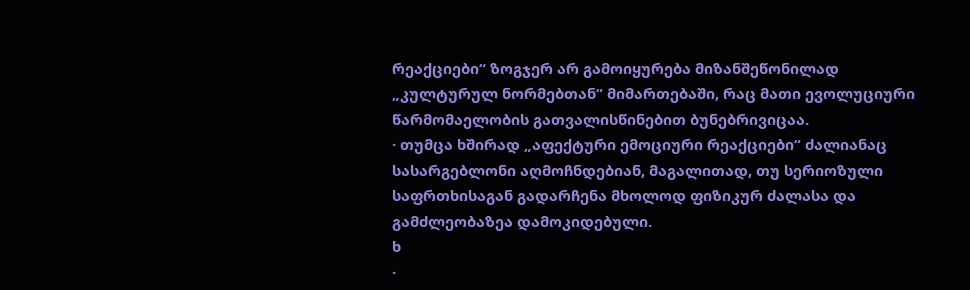რეაქციები“ ზოგჯერ არ გამოიყურება მიზანშეწონილად „კულტურულ ნორმებთან“ მიმართებაში, რაც მათი ევოლუციური წარმომაელობის გათვალისწინებით ბუნებრივიცაა.
· თუმცა ხშირად „აფექტური ემოციური რეაქციები“ ძალიანაც სასარგებლონი აღმოჩნდებიან, მაგალითად, თუ სერიოზული საფრთხისაგან გადარჩენა მხოლოდ ფიზიკურ ძალასა და გამძლეობაზეა დამოკიდებული.
ხ
·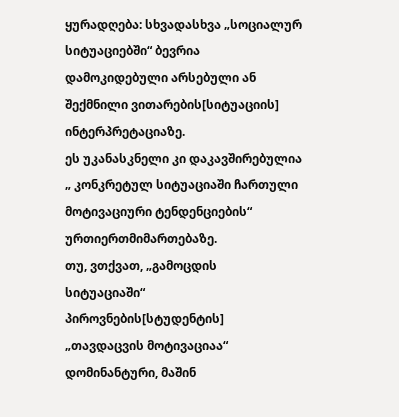ყურადღება: სხვადასხვა „სოციალურ
სიტუაციებში“ ბევრია დამოკიდებული არსებული ან შექმნილი ვითარების[სიტუაციის] ინტერპრეტაციაზე.
ეს უკანასკნელი კი დაკავშირებულია „ კონკრეტულ სიტუაციაში ჩართული მოტივაციური ტენდენციების“ ურთიერთმიმართებაზე.
თუ, ვთქვათ, „გამოცდის
სიტუაციაში“ პიროვნების[სტუდენტის] „თავდაცვის მოტივაციაა“ დომინანტური, მაშინ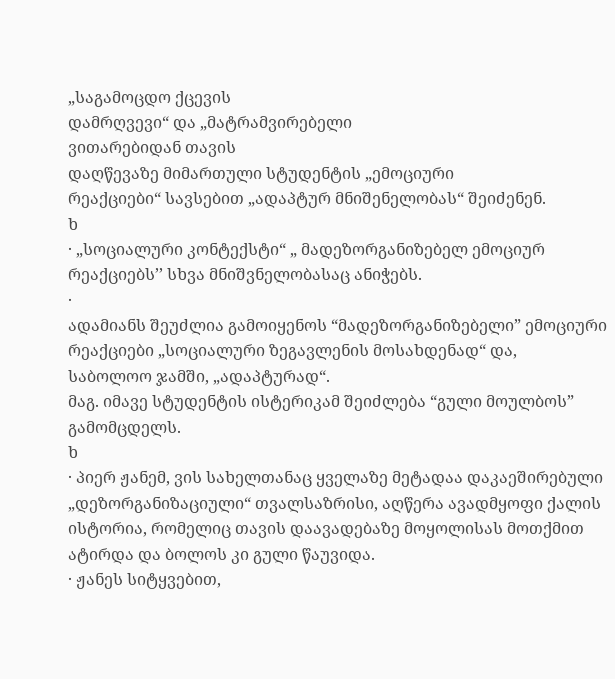„საგამოცდო ქცევის
დამრღვევი“ და „მატრამვირებელი
ვითარებიდან თავის
დაღწევაზე მიმართული სტუდენტის „ემოციური
რეაქციები“ სავსებით „ადაპტურ მნიშენელობას“ შეიძენენ.
ხ
· „სოციალური კონტექსტი“ „ მადეზორგანიზებელ ემოციურ რეაქციებს’’ სხვა მნიშვნელობასაც ანიჭებს.
·
ადამიანს შეუძლია გამოიყენოს “მადეზორგანიზებელი” ემოციური
რეაქციები „სოციალური ზეგავლენის მოსახდენად“ და,
საბოლოო ჯამში, „ადაპტურად“.
მაგ. იმავე სტუდენტის ისტერიკამ შეიძლება “გული მოულბოს” გამომცდელს.
ხ
· პიერ ჟანემ, ვის სახელთანაც ყველაზე მეტადაა დაკაეშირებული „დეზორგანიზაციული“ თვალსაზრისი, აღწერა ავადმყოფი ქალის ისტორია, რომელიც თავის დაავადებაზე მოყოლისას მოთქმით ატირდა და ბოლოს კი გული წაუვიდა.
· ჟანეს სიტყვებით,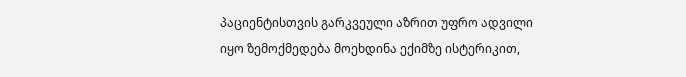პაციენტისთვის გარკვეული აზრით უფრო ადვილი იყო ზემოქმედება მოეხდინა ექიმზე ისტერიკით,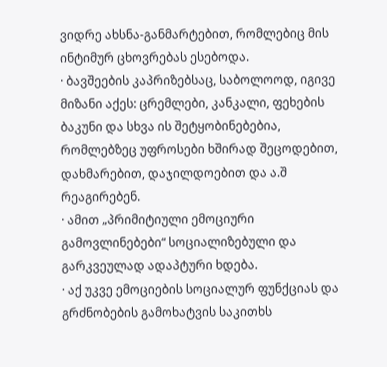ვიდრე ახსნა-განმარტებით, რომლებიც მის ინტიმურ ცხოვრებას ესებოდა.
· ბავშეების კაპრიზებსაც, საბოლოოდ, იგივე მიზანი აქეს: ცრემლები, კანკალი, ფეხების ბაკუნი და სხვა ის შეტყობინებებია, რომლებზეც უფროსები ხშირად შეცოდებით, დახმარებით, დაჯილდოებით და ა.შ რეაგირებენ.
· ამით „პრიმიტიული ემოციური გამოვლინებები“ სოციალიზებული და გარკვეულად ადაპტური ხდება.
· აქ უკვე ემოციების სოციალურ ფუნქციას და გრძნობების გამოხატვის საკითხს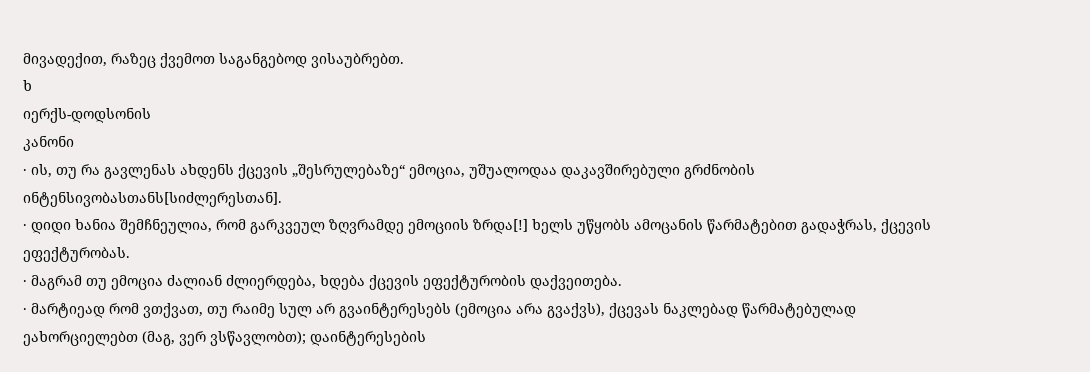მივადექით, რაზეც ქვემოთ საგანგებოდ ვისაუბრებთ.
ხ
იერქს-დოდსონის
კანონი
· ის, თუ რა გავლენას ახდენს ქცევის „შესრულებაზე“ ემოცია, უშუალოდაა დაკავშირებული გრძნობის ინტენსივობასთანს[სიძლერესთან].
· დიდი ხანია შემჩნეულია, რომ გარკვეულ ზღვრამდე ემოციის ზრდა[!] ხელს უწყობს ამოცანის წარმატებით გადაჭრას, ქცევის ეფექტურობას.
· მაგრამ თუ ემოცია ძალიან ძლიერდება, ხდება ქცევის ეფექტურობის დაქვეითება.
· მარტიეად რომ ვთქვათ, თუ რაიმე სულ არ გვაინტერესებს (ემოცია არა გვაქვს), ქცევას ნაკლებად წარმატებულად ეახორციელებთ (მაგ, ვერ ვსწავლობთ); დაინტერესების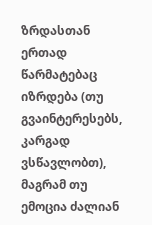ზრდასთან ერთად წარმატებაც იზრდება (თუ გვაინტერესებს, კარგად ვსწავლობთ), მაგრამ თუ ემოცია ძალიან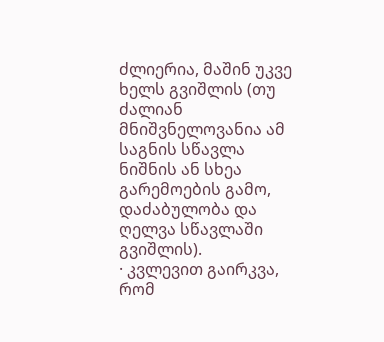ძლიერია, მაშინ უკვე ხელს გვიშლის (თუ ძალიან მნიშვნელოვანია ამ საგნის სწავლა ნიშნის ან სხეა გარემოების გამო, დაძაბულობა და ღელვა სწავლაში გვიშლის).
· კვლევით გაირკვა, რომ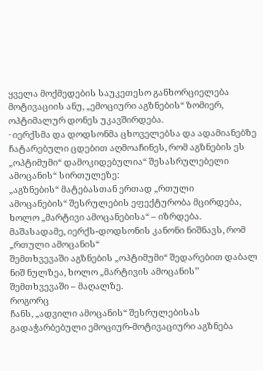ყველა მოქმედების საუკეთესო განხორციელება მოტივაციის ანუ, „ემოციური აგზნების“ ზომიერ, ოპტიმალურ დონეს უკავშირდება.
· იერქსმა და დოდსონმა ცხოველებსა და ადამიანებზე ჩატარებული ცდებით აღმოაჩინეს, რომ აგზნების ეს „ოპტიმუმი“ დამოკიდებულია“ შესასრულებელი ამოცანის“ სირთულეზე:
„აგზნების“ მატებასთან ერთად „რთული
ამოცანების“ შესრულების ეფექტურობა მცირდება, ხოლო „მარტივი ამოცანებისა“ – იზრდება.
მაშასადამე, იერქს-დოდსონის კანონი ნიშნავს, რომ „რთული ამოცანის“
შემთხვევაში აგზნების „ოპტიმუმი“ შედარებით დაბალ ნიშ ნულზეა, ხოლო „მარტივის ამოცანის’’ შემთხვევაში – მაღალზე.
როგორც
ჩანს, „ადვილი ამოცანის“ შესრულებისას გადაჭარბებული ემოციურ-მოტივაციური აგზნება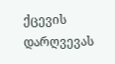ქცევის დარღვევას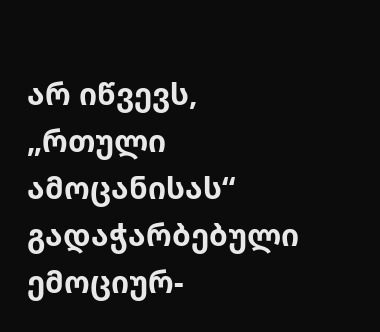არ იწვევს,
„რთული ამოცანისას“ გადაჭარბებული
ემოციურ-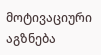მოტივაციური აგზნება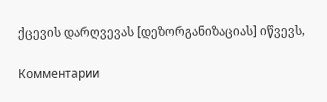ქცევის დარღვევას [დეზორგანიზაციას] იწვევს,

Комментарии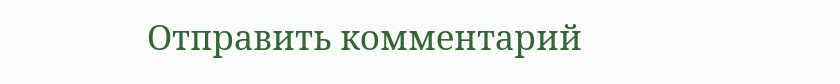Отправить комментарий